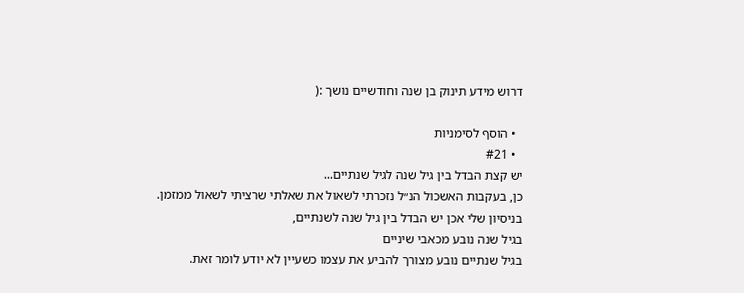דרוש מידע תינוק בן שנה וחודשיים נושך :(

  • הוסף לסימניות
  • #21
יש קצת הבדל בין גיל שנה לגיל שנתיים...
כן, בעקבות האשכול הנ״ל נזכרתי לשאול את שאלתי שרציתי לשאול ממזמן.
בניסיון שלי אכן יש הבדל בין גיל שנה לשנתיים,
בגיל שנה נובע מכאבי שיניים
בגיל שנתיים נובע מצורך להביע את עצמו כשעיין לא יודע לומר זאת.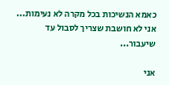כאמא הנשיכות בכל מקרה לא נעימות...
אני לא חושבת שצריך לסבול עד שיעבור...

אני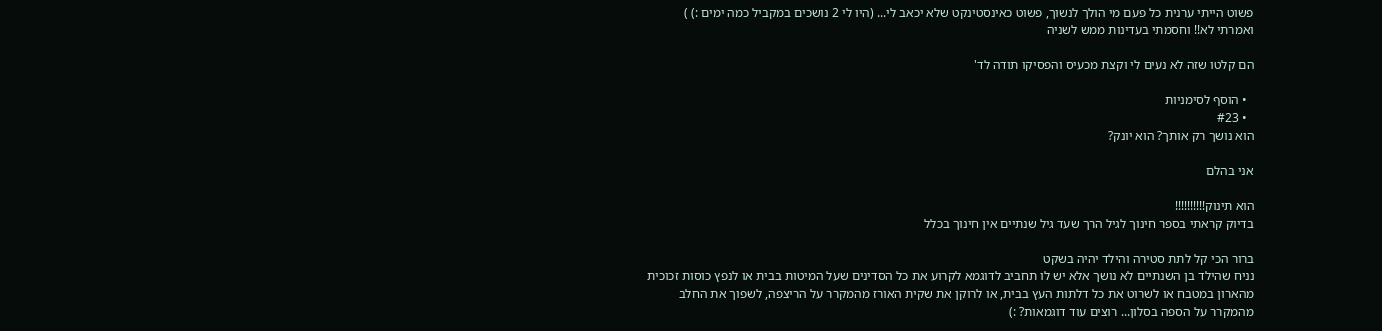פשוט הייתי ערנית כל פעם מי הולך לנשוך, פשוט כאינסטינקט שלא יכאב לי... (היו לי 2 נושכים במקביל כמה ימים :) )
ואמרתי לא!! וחסמתי בעדינות ממש לשניה

הם קלטו שזה לא נעים לי וקצת מכעיס והפסיקו תודה לד'

  • הוסף לסימניות
  • #23
הוא נושך רק אותך? הוא יונק?

אני בהלם

הוא תינוק!!!!!!!!!!
בדיוק קראתי בספר חינוך לגיל הרך שעד גיל שנתיים אין חינוך בכלל

ברור הכי קל לתת סטירה והילד יהיה בשקט
נניח שהילד בן השנתיים לא נושך אלא יש לו תחביב לדוגמא לקרוע את כל הסדינים שעל המיטות בבית או לנפץ כוסות זכוכית מהארון במטבח או לשרוט את כל דלתות העץ בבית, או לרוקן את שקית האורז מהמקרר על הריצפה, לשפוך את החלב מהמקרר על הספה בסלון... רוצים עוד דוגמאות? :)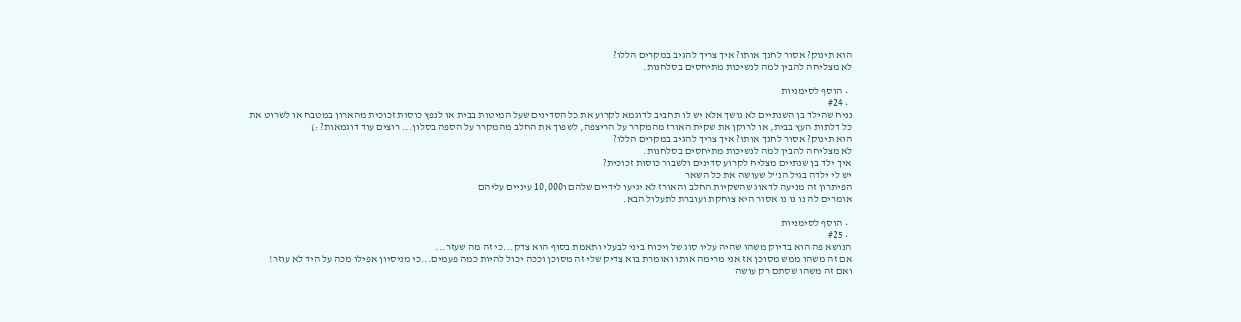הוא תינוק? אסור לחנך אותו? איך צריך להגיב במקרים הללו?
לא מצליחה להבין למה לנשיכות מתיחסים בסלחנות.

  • הוסף לסימניות
  • #24
נניח שהילד בן השנתיים לא נושך אלא יש לו תחביב לדוגמא לקרוע את כל הסדינים שעל המיטות בבית או לנפץ כוסות זכוכית מהארון במטבח או לשרוט את כל דלתות העץ בבית, או לרוקן את שקית האורז מהמקרר על הריצפה, לשפוך את החלב מהמקרר על הספה בסלון... רוצים עוד דוגמאות? :)
הוא תינוק? אסור לחנך אותו? איך צריך להגיב במקרים הללו?
לא מצליחה להבין למה לנשיכות מתיחסים בסלחנות.
איך ילד בן שנתיים מצליח לקרוע סדינים ולשבור כוסות זכוכית?
יש לי ילדה בגיל הנ''ל שעושה את כל השאר
הפיתרון זה מניעה לדאוג שהשקיות החלב והאורז לא יגיעו לידיים שלהם ו10,000 עיניים עליהם
אומרים לה נו נו נו אסור היא צוחקת ועוברת לתעלול הבא.

  • הוסף לסימניות
  • #25
הנושא פה הוא בדיוק משהו שהיה עליו סוג של ויכוח ביני לבעלי ותאמת בסוף הוא צדק...כי זה מה שעזר...
אם זה משהו ממש מסוכן אז אני מרימה אותו ואומרת בוא צדיק שלי זה מסוכן וככה יכול להיות כמה פעמים...כי מניסיון אפילו מכה על היד לא עוזר!
ואם זה משהו שסתם רק עושה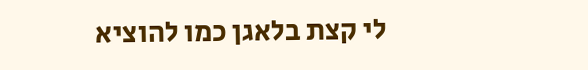לי קצת בלאגן כמו להוציא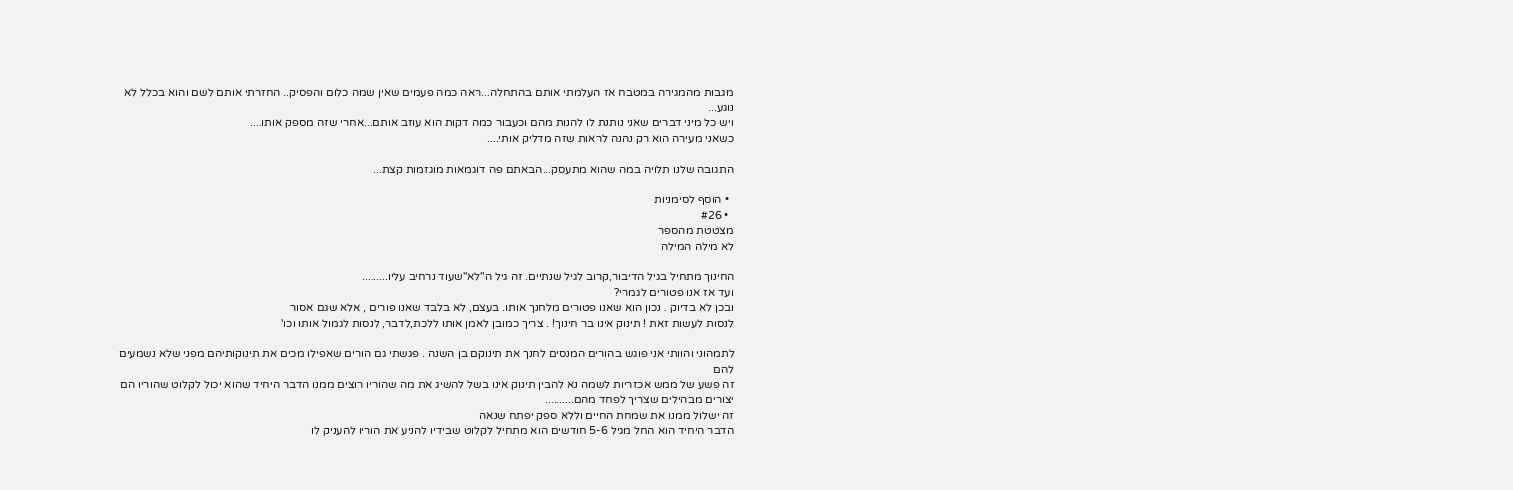מגבות מהמגירה במטבח אז העלמתי אותם בהתחלה...ראה כמה פעמים שאין שמה כלום והפסיק.. החזרתי אותם לשם והוא בכלל לא נוגע...
ויש כל מיני דברים שאני נותנת לו להנות מהם וכעבור כמה דקות הוא עוזב אותם...אחרי שזה מספק אותו....
כשאני מעירה הוא רק נהנה לראות שזה מדליק אותי....

התגובה שלנו תלויה במה שהוא מתעסק...הבאתם פה דוגמאות מוגזמות קצת...

  • הוסף לסימניות
  • #26
מצטטת מהספר
לא מילה המילה

החינוך מתחיל בגיל הדיבור,קרוב לגיל שנתיים. זה גיל ה"לא"שעוד נרחיב עליו.........
ועד אז אנו פטורים לגמרי?
ובכן לא בדיוק . נכון הוא שאנו פטורים מלחנך אותו. בעצם, לא בלבד שאנו פורים , אלא שגם אסור
לנסות לעשות זאת ! תינוק אינו בר חינוך! . צריך כמובן לאמן אותו ללכת,לדבר, לנסות לגמול אותו וכו'

לתמהוני והוותי אני פוגש בהורים המנסים לחנך את תינוקם בן השנה . פגשתי גם הורים שאפילו מכים את תינוקותיהם מפני שלא נשמעים להם
זה פשע של ממש אכזריות לשמה נא להבין תינוק אינו בשל להשיג את מה שהוריו רוצים ממנו הדבר היחיד שהוא יכול לקלוט שהוריו הם יצורים מבהילים שצריך לפחד מהם..........
זה ישלול ממנו את שמחת החיים וללא ספק יפתח שנאה
הדבר היחיד הוא החל מגיל 5-6 חודשים הוא מתחיל לקלוט שבידיו להניע את הוריו להעניק לו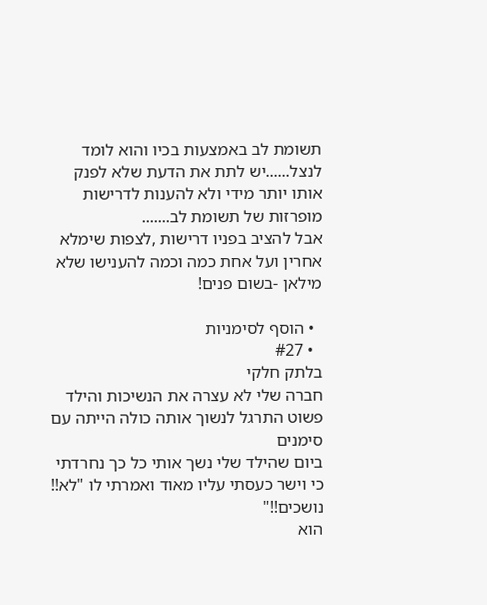תשומת לב באמצעות בכיו והוא לומד לנצל......יש לתת את הדעת שלא לפנק אותו יותר מידי ולא להענות לדרישות מופרזות של תשומת לב.......
אבל להציב בפניו דרישות ,לצפות שימלא אחרין ועל אחת כמה וכמה להענישו שלא מילאן -בשום פנים!

  • הוסף לסימניות
  • #27
בלתק חלקי
חברה שלי לא עצרה את הנשיכות והילד פשוט התרגל לנשוך אותה כולה הייתה עם סימנים
ביום שהילד שלי נשך אותי כל כך נחרדתי כי וישר כעסתי עליו מאוד ואמרתי לו "לא!! נושכים!!"
הוא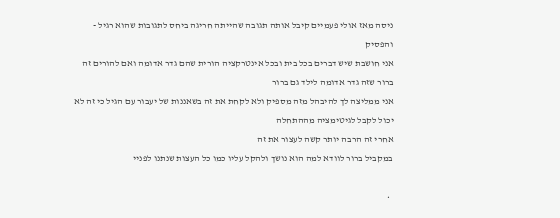ניסה מאז אולי פעמיים קיבל אותה תגובה שהייתה חריגה ביחס לתגובות שהוא רגיל - והפסיק
אני חושבת שיש דברים בכל בית ובכל אינטרקציה הורית שהם גדר אדומה ואם להורים זה ברור שזה גדר אדומה לילד גם ברור
אני ממליצה לך להיבהל מזה מספיק ולא לקחת את זה בשאננות של יעבור עם הגיל כי זה לא יכול לקבל לגיטימציה מההתחלה
אחרי זה הרבה יותר קשה לעצור את זה
במקביל ברור לוודא למה הוא נושך ולהקל עליו כמו כל העצות שנתנו לפניי

  •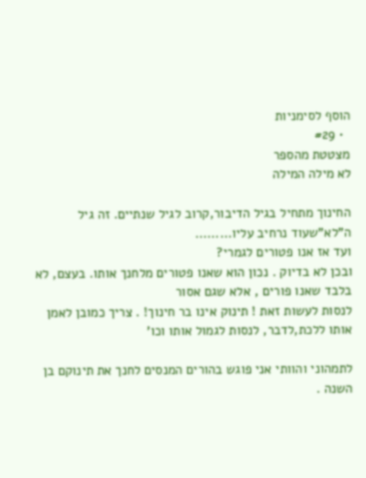הוסף לסימניות
  • #29
מצטטת מהספר
לא מילה המילה

החינוך מתחיל בגיל הדיבור,קרוב לגיל שנתיים. זה גיל ה"לא"שעוד נרחיב עליו.........
ועד אז אנו פטורים לגמרי?
ובכן לא בדיוק . נכון הוא שאנו פטורים מלחנך אותו. בעצם, לא בלבד שאנו פורים , אלא שגם אסור
לנסות לעשות זאת ! תינוק אינו בר חינוך! . צריך כמובן לאמן אותו ללכת,לדבר, לנסות לגמול אותו וכו'

לתמהוני והוותי אני פוגש בהורים המנסים לחנך את תינוקם בן השנה .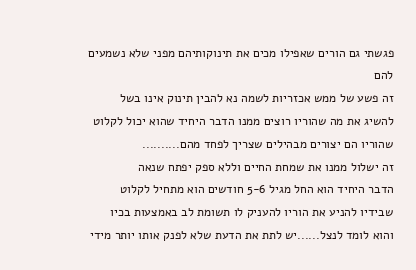פגשתי גם הורים שאפילו מכים את תינוקותיהם מפני שלא נשמעים להם
זה פשע של ממש אכזריות לשמה נא להבין תינוק אינו בשל להשיג את מה שהוריו רוצים ממנו הדבר היחיד שהוא יכול לקלוט שהוריו הם יצורים מבהילים שצריך לפחד מהם..........
זה ישלול ממנו את שמחת החיים וללא ספק יפתח שנאה
הדבר היחיד הוא החל מגיל 5-6 חודשים הוא מתחיל לקלוט שבידיו להניע את הוריו להעניק לו תשומת לב באמצעות בכיו והוא לומד לנצל......יש לתת את הדעת שלא לפנק אותו יותר מידי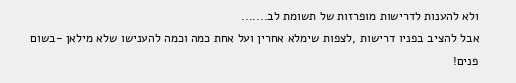ולא להענות לדרישות מופרזות של תשומת לב.......
אבל להציב בפניו דרישות ,לצפות שימלא אחרין ועל אחת כמה וכמה להענישו שלא מילאן -בשום פנים!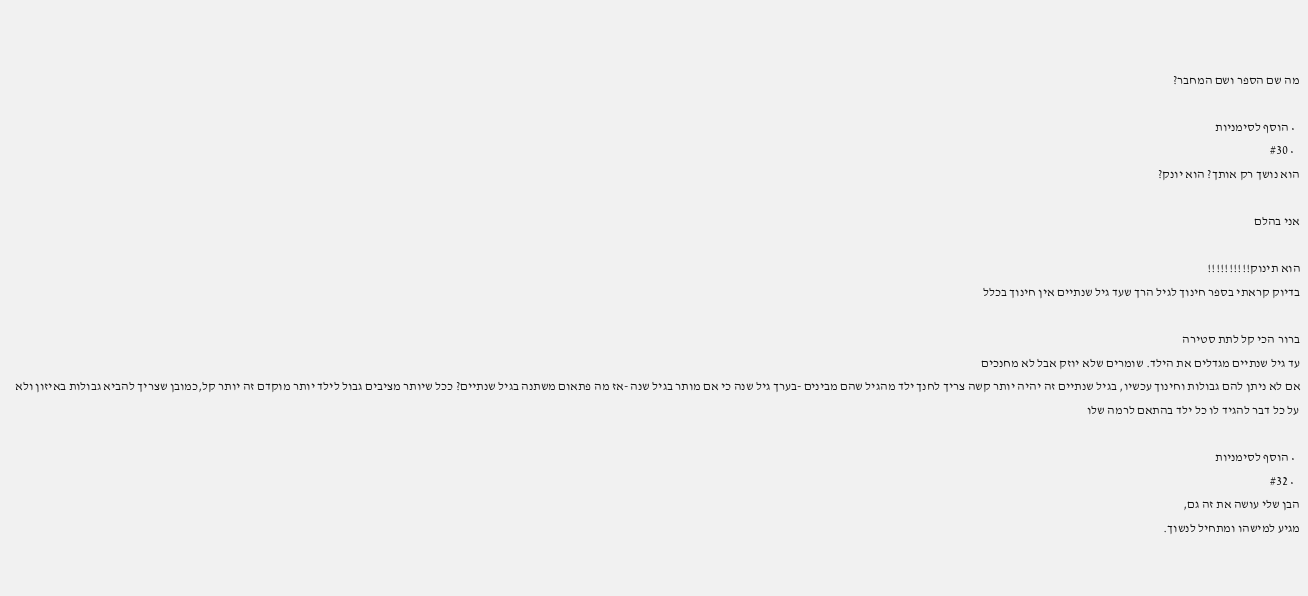מה שם הספר ושם המחבר?

  • הוסף לסימניות
  • #30
הוא נושך רק אותך? הוא יונק?

אני בהלם

הוא תינוק!!!!!!!!!!
בדיוק קראתי בספר חינוך לגיל הרך שעד גיל שנתיים אין חינוך בכלל

ברור הכי קל לתת סטירה
עד גיל שנתיים מגדלים את הילד. שומרים שלא יוזק אבל לא מחנכים
אם לא ניתן להם גבולות וחינוך עכשיו, בגיל שנתיים זה יהיה יותר קשה צריך לחנך ילד מהגיל שהם מבינים -בערך גיל שנה כי אם מותר בגיל שנה -אז מה פתאום משתנה בגיל שנתיים? ככל שיותר מציבים גבול לילד יותר מוקדם זה יותר קל,כמובן שצריך להביא גבולות באיזון ולא על כל דבר להגיד לו כל ילד בהתאם לרמה שלו

  • הוסף לסימניות
  • #32
הבן שלי עושה את זה גם,
מגיע למישהו ומתחיל לנשוך.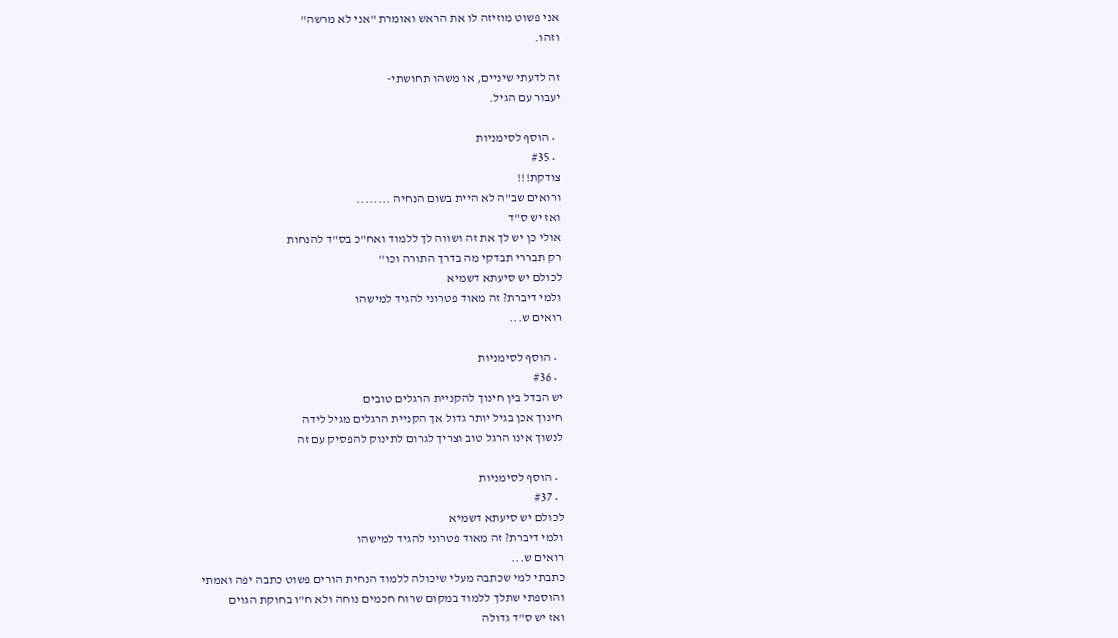אני פשוט מוזיזה לו את הראש ואומרת "אני לא מרשה"
וזהו.

זה לדעתי שיניים, או משהו תחושתי-
יעבור עם הגיל.

  • הוסף לסימניות
  • #35
צודקת!!!
ורואים שב"ה לא היית בשום הנחיה ........
ואז יש ס"ד
אולי כן יש לך את זה ושווה לך ללמוד ואח"כ בס"ד להנחות
רק תבררי תבדקי מה בדרך התורה וכו''
לכולם יש סיעתא דשמיא
ולמי דיברת? זה מאוד פטרוני להגיד למישהו
רואים ש...

  • הוסף לסימניות
  • #36
יש הבדל בין חינוך להקניית הרגלים טובים
חינוך אכן בגיל יותר גדול אך הקניית הרגלים מגיל לידה
לנשוך אינו הרגל טוב וצריך לגרום לתינוק להפסיק עם זה

  • הוסף לסימניות
  • #37
לכולם יש סיעתא דשמיא
ולמי דיברת? זה מאוד פטרוני להגיד למישהו
רואים ש...
כתבתי למי שכתבה מעלי שיכולה ללמוד הנחית הורים פשוט כתבה יפה ואמתי
והוספתי שתלך ללמוד במקום שרוח חכמים נוחה ולא ח"ו בחוקת הגוים
ואז יש ס"ד גדולה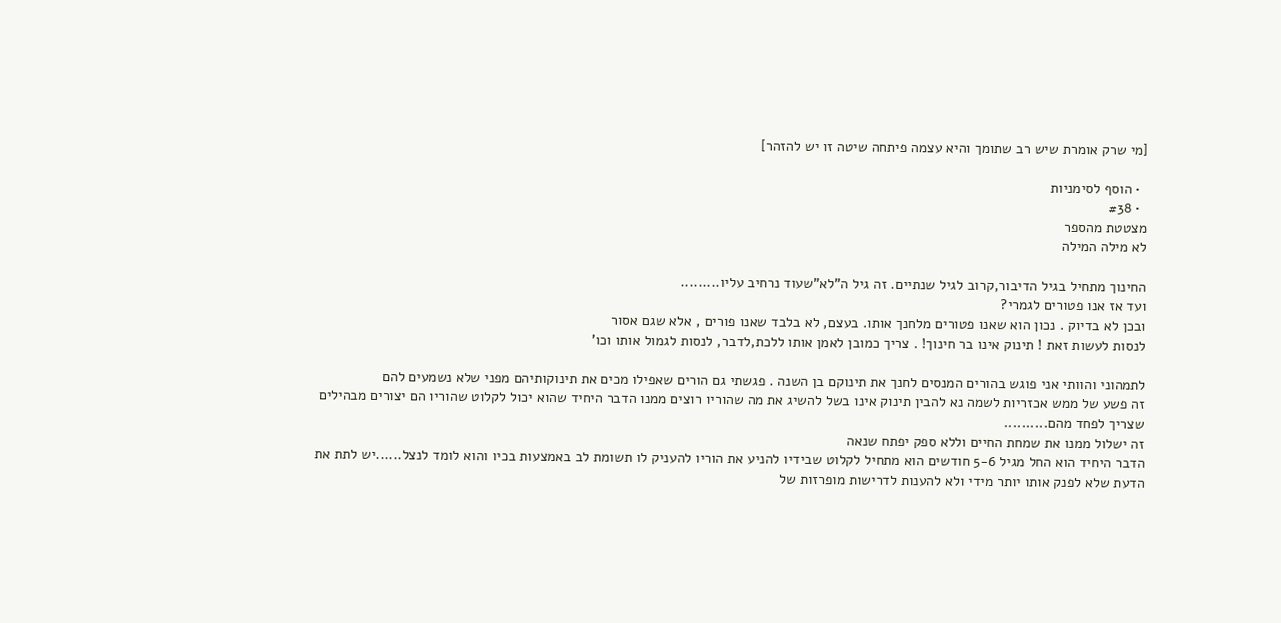[מי שרק אומרת שיש רב שתומך והיא עצמה פיתחה שיטה זו יש להזהר]

  • הוסף לסימניות
  • #38
מצטטת מהספר
לא מילה המילה

החינוך מתחיל בגיל הדיבור,קרוב לגיל שנתיים. זה גיל ה"לא"שעוד נרחיב עליו.........
ועד אז אנו פטורים לגמרי?
ובכן לא בדיוק . נכון הוא שאנו פטורים מלחנך אותו. בעצם, לא בלבד שאנו פורים , אלא שגם אסור
לנסות לעשות זאת ! תינוק אינו בר חינוך! . צריך כמובן לאמן אותו ללכת,לדבר, לנסות לגמול אותו וכו'

לתמהוני והוותי אני פוגש בהורים המנסים לחנך את תינוקם בן השנה . פגשתי גם הורים שאפילו מכים את תינוקותיהם מפני שלא נשמעים להם
זה פשע של ממש אכזריות לשמה נא להבין תינוק אינו בשל להשיג את מה שהוריו רוצים ממנו הדבר היחיד שהוא יכול לקלוט שהוריו הם יצורים מבהילים שצריך לפחד מהם..........
זה ישלול ממנו את שמחת החיים וללא ספק יפתח שנאה
הדבר היחיד הוא החל מגיל 5-6 חודשים הוא מתחיל לקלוט שבידיו להניע את הוריו להעניק לו תשומת לב באמצעות בכיו והוא לומד לנצל......יש לתת את הדעת שלא לפנק אותו יותר מידי ולא להענות לדרישות מופרזות של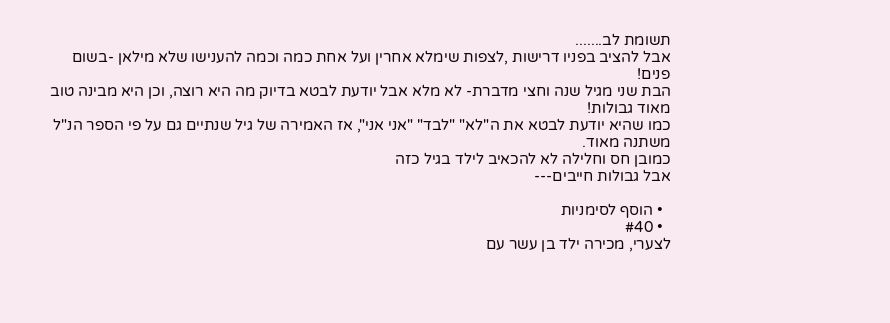תשומת לב.......
אבל להציב בפניו דרישות ,לצפות שימלא אחרין ועל אחת כמה וכמה להענישו שלא מילאן -בשום פנים!
הבת שני מגיל שנה וחצי מדברת- לא מלא אבל יודעת לבטא בדיוק מה היא רוצה, וכן היא מבינה טוב מאוד גבולות!
כמו שהיא יודעת לבטא את ה"לא" "לבד" "אני אני", אז האמירה של גיל שנתיים גם על פי הספר הנ"ל משתנה מאוד.
כמובן חס וחלילה לא להכאיב לילד בגיל כזה
אבל גבולות חייבים---

  • הוסף לסימניות
  • #40
לצערי, מכירה ילד בן עשר עם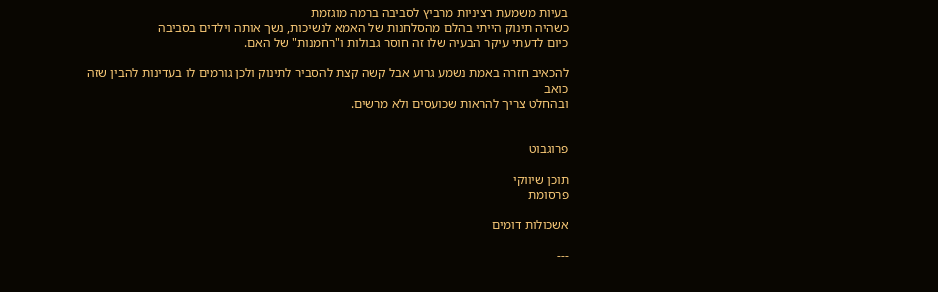בעיות משמעת רציניות מרביץ לסביבה ברמה מוגזמת
כשהיה תינוק הייתי בהלם מהסלחנות של האמא לנשיכות, נשך אותה וילדים בסביבה
כיום לדעתי עיקר הבעיה שלו זה חוסר גבולות ו"רחמנות" של האם.

להכאיב חזרה באמת נשמע גרוע אבל קשה קצת להסביר לתינוק ולכן גורמים לו בעדינות להבין שזה כואב
ובהחלט צריך להראות שכועסים ולא מרשים.


פרוגבוט

תוכן שיווקי
פרסומת

אשכולות דומים

---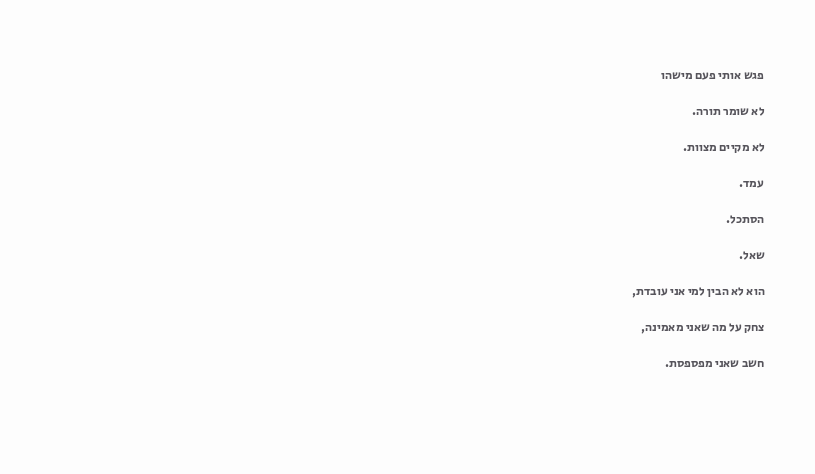פגש אותי פעם מישהו

לא שומר תורה.

לא מקיים מצוות.

עמד.

הסתכל.

שאל.

הוא לא הבין למי אני עובדת,

צחק על מה שאני מאמינה,

חשב שאני מפספסת.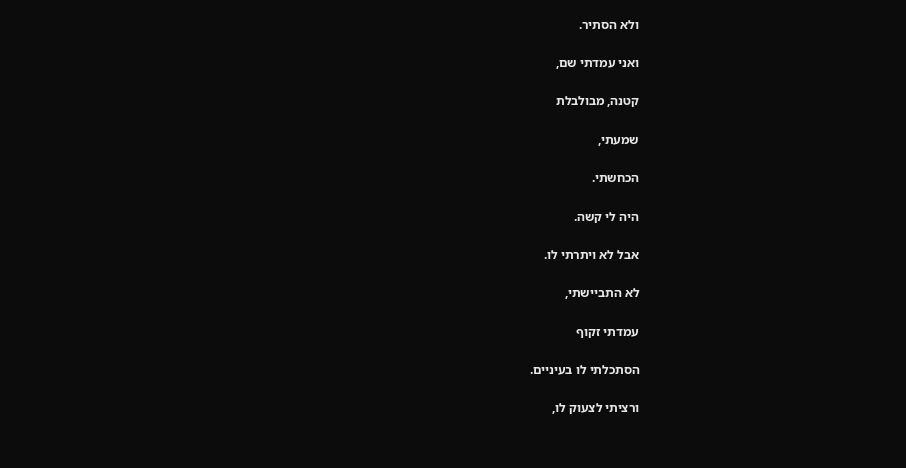ולא הסתיר.

ואני עמדתי שם,

קטנה, מבולבלת

שמעתי,

הכחשתי.

היה לי קשה.

אבל לא ויתרתי לו.

לא התביישתי,

עמדתי זקוף

הסתכלתי לו בעיניים.

ורציתי לצעוק לו,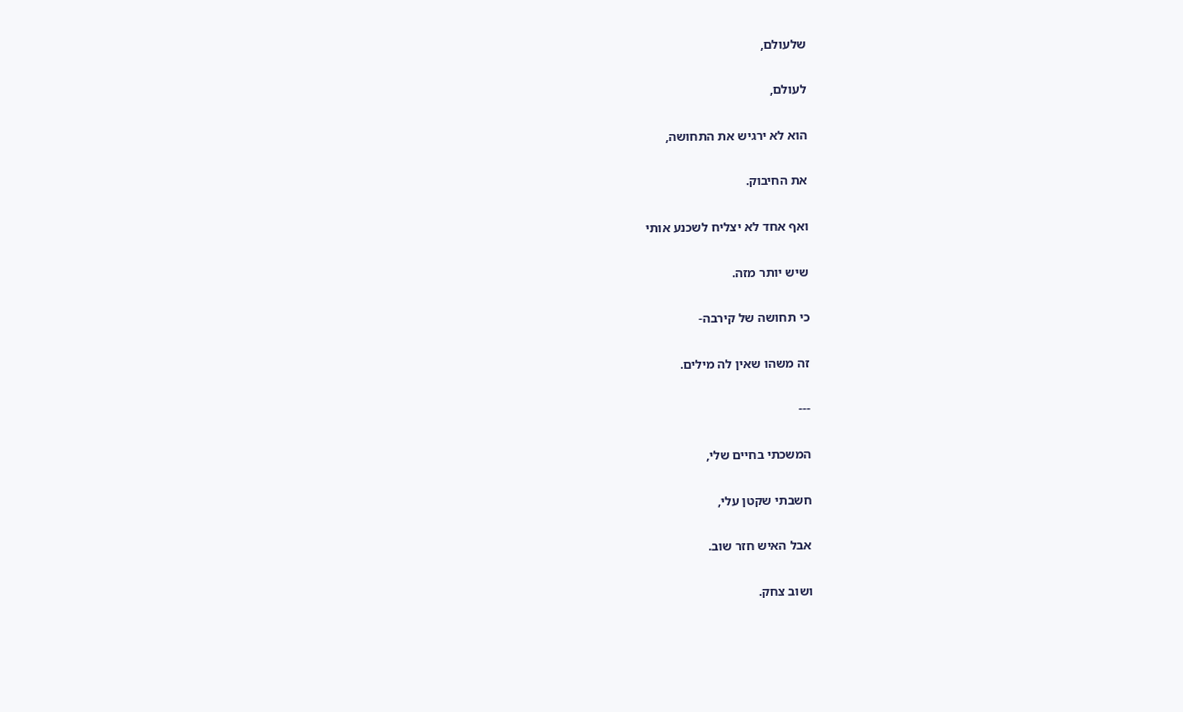שלעולם,

לעולם,

הוא לא ירגיש את התחושה,

את החיבוק.

ואף אחד לא יצליח לשכנע אותי

שיש יותר מזה.

כי תחושה של קירבה-

זה משהו שאין לה מילים.

---

המשכתי בחיים שלי,

חשבתי שקטן עלי,

אבל האיש חזר שוב.

ושוב צחק.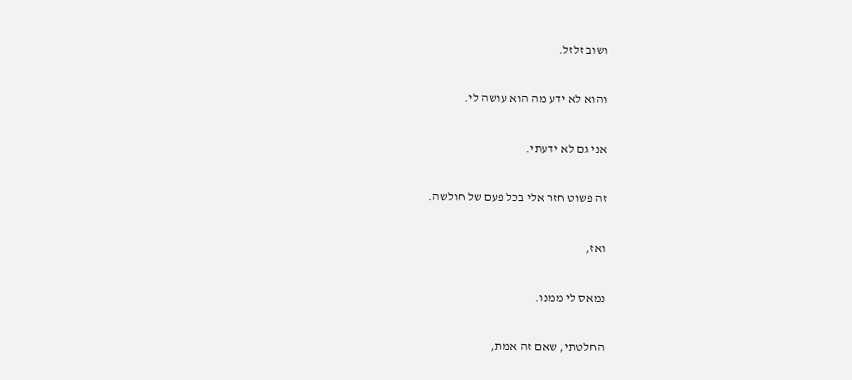ושוב זלזל.

והוא לא ידע מה הוא עושה לי.

אני גם לא ידעתי.

זה פשוט חזר אלי בכל פעם של חולשה.

ואז,

נמאס לי ממנו.

החלטתי, שאם זה אמת,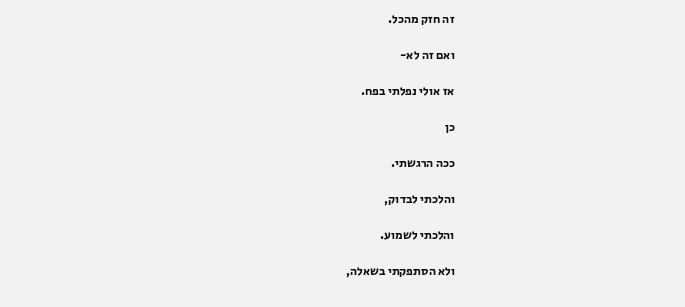זה חזק מהכל.

ואם זה לא-

אז אולי נפלתי בפח.

כן

ככה הרגשתי.

והלכתי לבדוק,

והלכתי לשמוע.

ולא הסתפקתי בשאלה,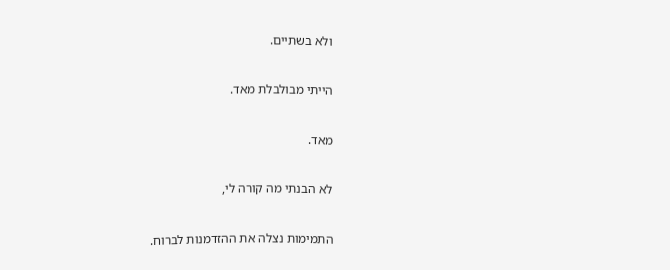ולא בשתיים.

הייתי מבולבלת מאד.

מאד.

לא הבנתי מה קורה לי,

התמימות נצלה את ההזדמנות לברוח.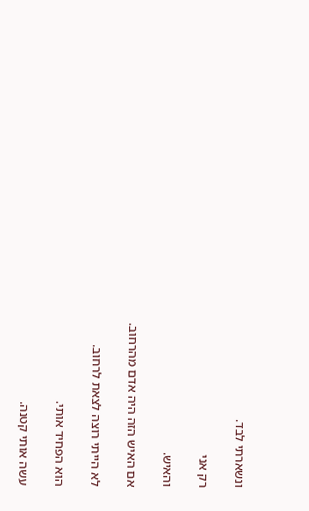ונשארתי לבד.

רק אני

והאיש.

אם האיש הזה היה אדם מהרחוב.

לא הייתי רוצה לצאת לרחוב.

הוא הפחיד אותי.

עשה אותי קטנה.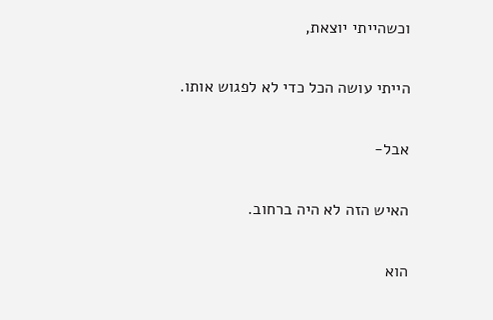וכשהייתי יוצאת,

הייתי עושה הכל כדי לא לפגוש אותו.

אבל-

האיש הזה לא היה ברחוב.

הוא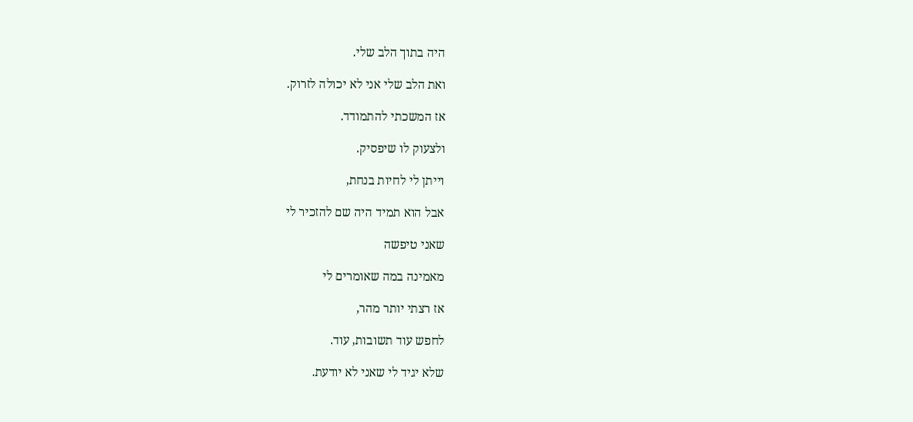היה בתוך הלב שלי.

ואת הלב שלי אני לא יכולה לזרוק.

אז המשכתי להתמודד.

ולצעוק לו שיפסיק.

וייתן לי לחיות בנחת,

אבל הוא תמיד היה שם להזכיר לי

שאני טיפשה

מאמינה במה שאומרים לי

אז רצתי יותר מהר,

לחפש עוד תשובות, עוד.

שלא יגיד לי שאני לא יודעת.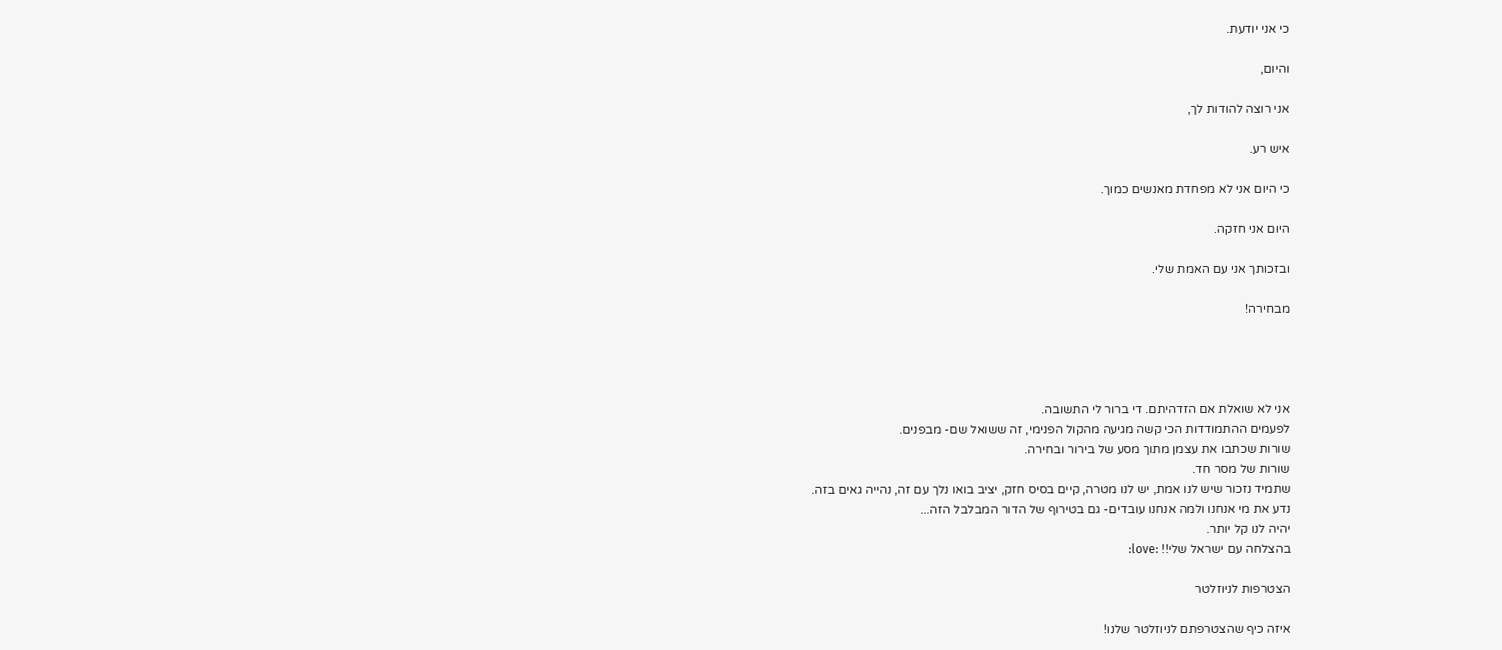כי אני יודעת.

והיום,

אני רוצה להודות לך,

איש רע.

כי היום אני לא מפחדת מאנשים כמוך.

היום אני חזקה.

ובזכותך אני עם האמת שלי.

מבחירה!




אני לא שואלת אם הזדהיתם. די ברור לי התשובה.
לפעמים ההתמודדות הכי קשה מגיעה מהקול הפנימי, זה ששואל שם- מבפנים.
שורות שכתבו את עצמן מתוך מסע של בירור ובחירה.
שורות של מסר חד.
שתמיד נזכור שיש לנו אמת, יש לנו מטרה, קיים בסיס חזק, יציב בואו נלך עם זה, נהייה גאים בזה.
נדע את מי אנחנו ולמה אנחנו עובדים- גם בטירוף של הדור המבלבל הזה...
יהיה לנו קל יותר.
בהצלחה עם ישראל שלי!! :love:

הצטרפות לניוזלטר

איזה כיף שהצטרפתם לניוזלטר שלנו!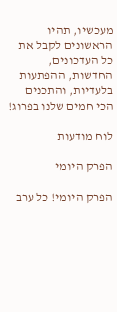מעכשיו, תהיו הראשונים לקבל את כל העדכונים, החדשות, ההפתעות בלעדיות, והתכנים הכי חמים שלנו בפרוג!

לוח מודעות

הפרק היומי

הפרק היומי! כל ערב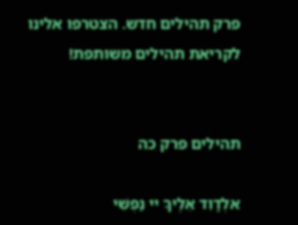פרק תהילים חדש. הצטרפו אלינו לקריאת תהילים משותפת!


תהילים פרק כה

אלְדָוִד אֵלֶיךָ יי נַפְשִׁי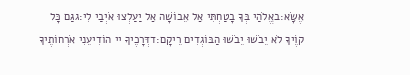אֶשָּׂא:באֱלֹהַי בְּךָ בָטַחְתִּי אַל אֵבוֹשָׁה אַל יַעַלְצוּ אֹיְבַי לִי:גגַּם כָּל קוֶֹיךָ לֹא יֵבֹשׁוּ יֵבֹשׁוּ הַבּוֹגְדִים רֵיקָם:דדְּרָכֶיךָ יי הוֹדִיעֵנִי אֹרְחוֹתֶיךָ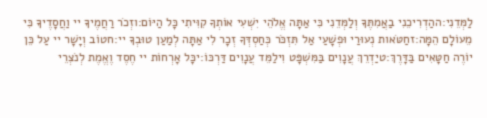לַמְּדֵנִי:ההַדְרִיכֵנִי בַאֲמִתֶּךָ וְלַמְּדֵנִי כִּי אַתָּה אֱלֹהֵי יִשְׁעִי אוֹתְךָ קִוִּיתִי כָּל הַיּוֹם:וזְכֹר רַחֲמֶיךָ יי וַחֲסָדֶיךָ כִּי מֵעוֹלָם הֵמָּה:זחַטֹּאות נְעוּרַי וּפְשָׁעַי אַל תִּזְכֹּר כְּחַסְדְּךָ זְכָר לִי אַתָּה לְמַעַן טוּבְךָ יי:חטוֹב וְיָשָׁר יי עַל כֵּן יוֹרֶה חַטָּאִים בַּדָּרֶךְ:טיַדְרֵךְ עֲנָוִים בַּמִּשְׁפָּט וִילַמֵּד עֲנָוִים דַּרְכּוֹ:יכָּל אָרְחוֹת יי חֶסֶד וֶאֱמֶת לְנֹצְרֵי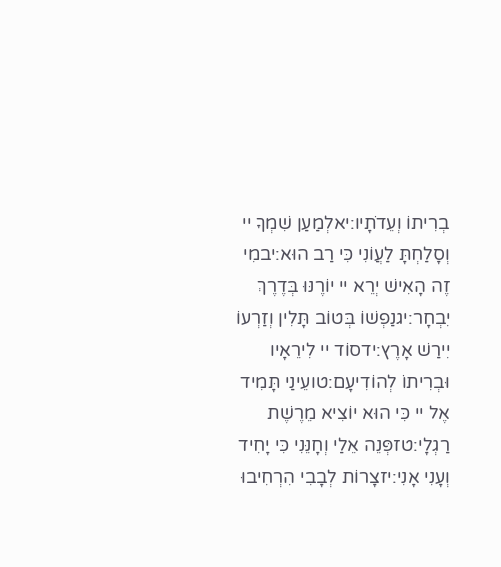בְרִיתוֹ וְעֵדֹתָיו:יאלְמַעַן שִׁמְךָ יי וְסָלַחְתָּ לַעֲוֹנִי כִּי רַב הוּא:יבמִי זֶה הָאִישׁ יְרֵא יי יוֹרֶנּוּ בְּדֶרֶךְ יִבְחָר:יגנַפְשׁוֹ בְּטוֹב תָּלִין וְזַרְעוֹ יִירַשׁ אָרֶץ:ידסוֹד יי לִירֵאָיו וּבְרִיתוֹ לְהוֹדִיעָם:טועֵינַי תָּמִיד אֶל יי כִּי הוּא יוֹצִיא מֵרֶשֶׁת רַגְלָי:טזפְּנֵה אֵלַי וְחָנֵּנִי כִּי יָחִיד וְעָנִי אָנִי:יזצָרוֹת לְבָבִי הִרְחִיבוּ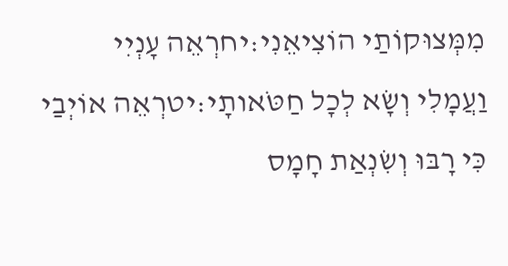מִמְּצוּקוֹתַי הוֹצִיאֵנִי:יחרְאֵה עָנְיִי וַעֲמָלִי וְשָׂא לְכָל חַטֹּאותָי:יטרְאֵה אוֹיְבַי כִּי רָבּוּ וְשִׂנְאַת חָמָס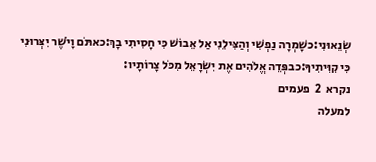שְׂנֵאוּנִי:כשָׁמְרָה נַפְשִׁי וְהַצִּילֵנִי אַל אֵבוֹשׁ כִּי חָסִיתִי בָךְ:כאתֹּם וָיֹשֶׁר יִצְּרוּנִי כִּי קִוִּיתִיךָ:כבפְּדֵה אֱלֹהִים אֶת יִשְׂרָאֵל מִכֹּל צָרוֹתָיו:
נקרא  2  פעמים
למעלה